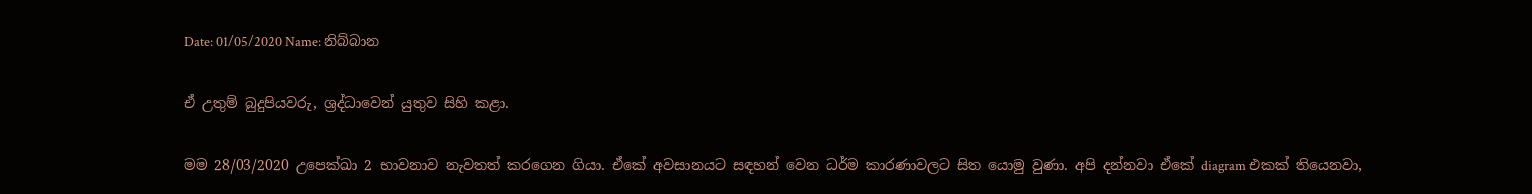Date: 01/05/2020 Name: නිබ්බාන

ඒ උතුම් බුදුපියවරු, ශ්‍රද්ධාවෙන් යුතුව සිහි කළා.

මම 28/03/2020 උපෙක්ඛා 2 භාවනාව නැවතත් කරගෙන ගියා. ඒකේ අවසානයට සඳහන් වෙන ධර්ම කාරණාවලට සිත යොමු වුණා. අපි දන්නවා ඒකේ diagram එකක් තියෙනවා,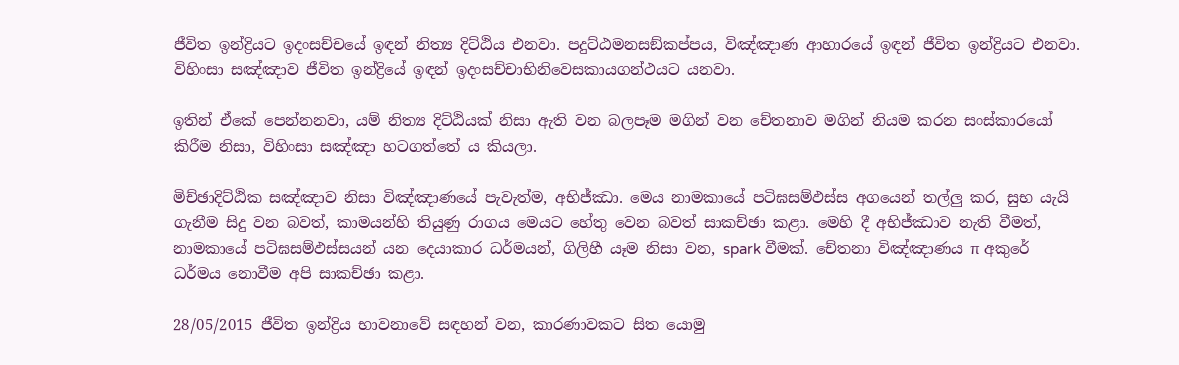ජීවිත ඉන්ද්‍රියට ඉදංසච්චයේ ඉඳන් නිත්‍ය දිට්ඨිය එනවා. පදුට්ඨමනසඞ්කප්පය, විඤ්ඤාණ ආහාරයේ ඉඳන් ජීවිත ඉන්ද්‍රියට එනවා. විහිංසා සඤ්ඤාව ජීවිත ඉන්ද්‍රියේ ඉඳන් ඉදංසච්චාභිනිවෙසකායගන්ථයට යනවා.

ඉතින් ඒකේ පෙන්නනවා, යම් නිත්‍ය දිට්ඨියක් නිසා ඇති වන බලපෑම මගින් වන චේතනාව මගින් නියම කරන සංස්කාරයෝ කිරීම නිසා, විහිංසා සඤ්ඤා හටගත්තේ ය කියලා.

මිච්ඡාදිට්ඨික සඤ්ඤාව නිසා විඤ්ඤාණයේ පැවැත්ම, අභිජ්ඣා. මෙය නාමකායේ පටිඝසම්‌ඵස්‌ස අගයෙන් තල්ලු කර, සුභ යැයි ගැනීම සිදු වන බවත්, කාමයන්හි තියුණු රාගය මෙයට හේතු වෙන බවත් සාකච්ඡා කළා. මෙහි දී අභිජ්ඣාව නැති වීමත්, නාමකායේ පටිඝසම්‌ඵස්‌සයන් යන දෙයාකාර ධර්මයන්, ගිලිහී යෑම නිසා වන, spark වීමක්. චේතනා විඤ්ඤාණය π අකුරේ ධර්මය නොවීම අපි සාකච්ඡා කළා.

28/05/2015 ජීවිත ඉන්ද්‍රිය භාවනාවේ සඳහන් වන, කාරණාවකට සිත යොමු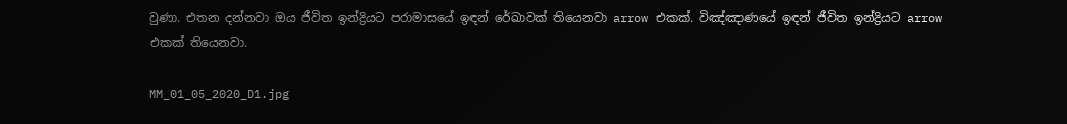වුණා. එතන දන්නවා ඔය ජීවිත ඉන්ද්‍රියට පරාමාසයේ ඉඳන් රේඛාවක් තියෙනවා arrow එකක්. විඤ්ඤාණයේ ඉඳන් ජීවිත ඉන්ද්‍රියට arrow එකක් තියෙනවා.

MM_01_05_2020_D1.jpg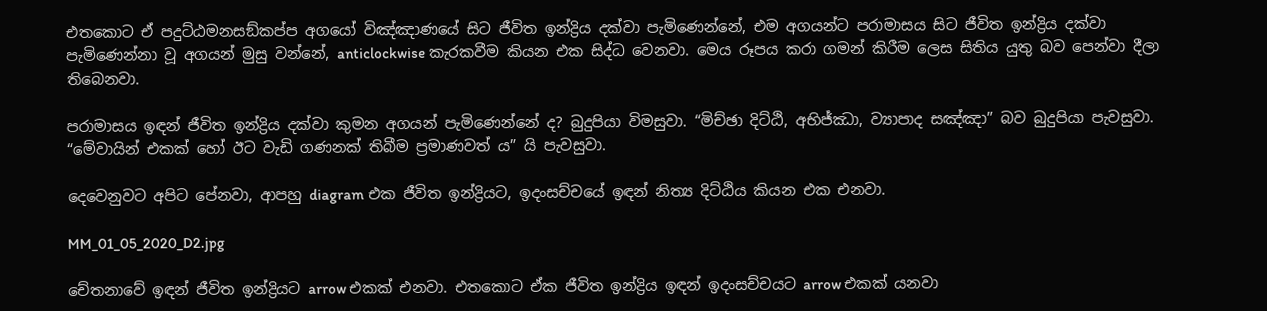එතකොට ඒ පදුට්ඨමනසඞ්කප්ප අගයෝ විඤ්ඤාණයේ සිට ජීවිත ඉන්ද්‍රිය දක්වා පැමිණෙන්නේ, එම අගයන්ට පරාමාසය සිට ජීවිත ඉන්ද්‍රිය දක්වා පැමිණෙන්නා වූ අගයන් මුසු වන්නේ, anticlockwise කැරකවීම කියන එක සිද්ධ වෙනවා. මෙය රූපය කරා ගමන් කිරීම ලෙස සිතිය යුතු බව පෙන්වා දීලා තිබෙනවා.

පරාමාසය ඉඳන් ජීවිත ඉන්ද්‍රිය දක්වා කුමන අගයන් පැමිණෙන්නේ ද? බුදුපියා විමසුවා. “මිච්ඡා දිට්ඨි, අභිජ්ඣා, ව්‍යාපාද සඤ්ඤා” බව බුදුපියා පැවසුවා. “මේවායින් එකක් හෝ ඊට වැඩි ගණනක් තිබීම ප්‍රමාණවත් ය” යි පැවසුවා.

දෙවෙනුවට අපිට පේනවා, ආපහු diagram එක ජීවිත ඉන්ද්‍රියට, ඉදංසච්චයේ ඉඳන් නිත්‍ය දිට්ඨිය කියන එක එනවා.

MM_01_05_2020_D2.jpg

චේතනාවේ ඉඳන් ජීවිත ඉන්ද්‍රියට arrow එකක් එනවා. එතකොට ඒක ජීවිත ඉන්ද්‍රිය ඉඳන් ඉදංසච්චයට arrow එකක් යනවා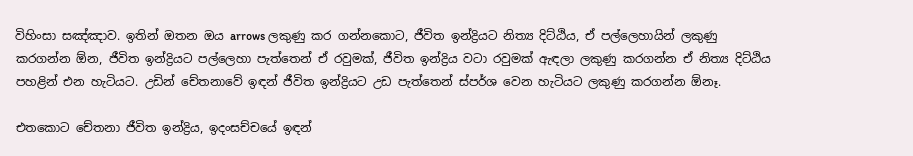විහිංසා සඤ්ඤාව. ඉතින් ඔතන ඔය arrows ලකුණු කර ගන්නකොට, ජීවිත ඉන්ද්‍රියට නිත්‍ය දිට්ඨිය, ඒ පල්ලෙහායින් ලකුණු කරගන්න ඕන, ජීවිත ඉන්ද්‍රියට පල්ලෙහා පැත්තෙන් ඒ රවුමක්, ජීවිත ඉන්ද්‍රිය වටා රවුමක් ඇඳලා ලකුණු කරගන්න ඒ නිත්‍ය දිට්ඨිය පහළින් එන හැටියට. උඩින් චේතනාවේ ඉඳන් ජීවිත ඉන්ද්‍රියට උඩ පැත්තෙන් ස්පර්ශ වෙන හැටියට ලකුණු කරගන්න ඕනෑ.

එතකොට චේතනා ජීවිත ඉන්ද්‍රිය, ඉදංසච්චයේ ඉඳන්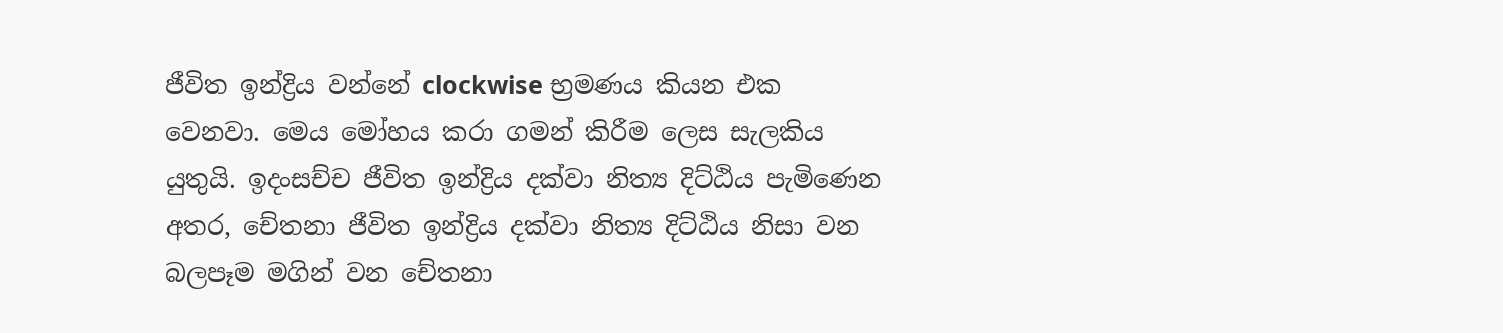ජීවිත ඉන්ද්‍රිය වන්නේ clockwise භ්‍රමණය කියන එක වෙනවා. මෙය මෝහය කරා ගමන් කිරීම ලෙස සැලකිය යුතුයි. ඉදංසච්ච ජීවිත ඉන්ද්‍රිය දක්වා නිත්‍ය දිට්ඨිය පැමිණෙන අතර, චේතනා ජීවිත ඉන්ද්‍රිය දක්වා නිත්‍ය දිට්ඨිය නිසා වන බලපෑම මගින් වන චේතනා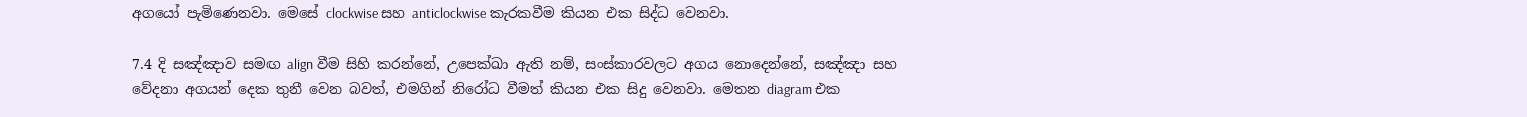අගයෝ පැමිණෙනවා. මෙසේ clockwise සහ anticlockwise කැරකවීම කියන එක සිද්ධ වෙනවා.

7.4 දි සඤ්ඤාව සමඟ align වීම සිහි කරන්නේ, උපෙක්ඛා ඇති නම්, සංස්කාරවලට අගය නොදෙන්නේ, සඤ්ඤා සහ වේදනා අගයන් දෙක තුනී වෙන බවත්, එමගින් නිරෝධ වීමත් කියන එක සිදු වෙනවා. මෙතන diagram එක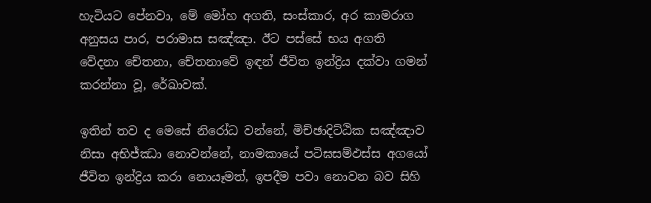හැටියට පේනවා, මේ මෝහ අගති, සංස්කාර, අර කාමරාග අනුසය පාර, පරාමාස සඤ්ඤා. ඊට පස්සේ භය අගති වේදනා චේතනා, චේතනාවේ ඉඳන් ජීවිත ඉන්ද්‍රිය දක්වා ගමන් කරන්නා වූ, රේඛාවක්.

ඉතින් තව ද මෙසේ නිරෝධ වන්නේ, මිච්ඡාදිට්ඨික සඤ්ඤාව නිසා අභිජ්ඣා නොවන්නේ, නාමකායේ පටිඝසම්‌ඵස්‌ස අගයෝ ජීවිත ඉන්ද්‍රිය කරා නොයෑමත්, ඉපදීම පවා නොවන බව සිහි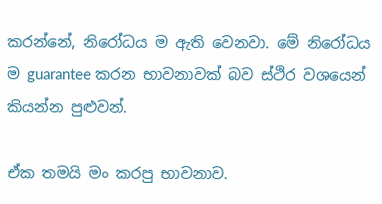කරන්නේ, නිරෝධය ම ඇති වෙනවා. මේ නිරෝධය ම guarantee කරන භාවනාවක් බව ස්ථිර වශයෙන් කියන්න පුළුවන්.

ඒක තමයි මං කරපු භාවනාව.